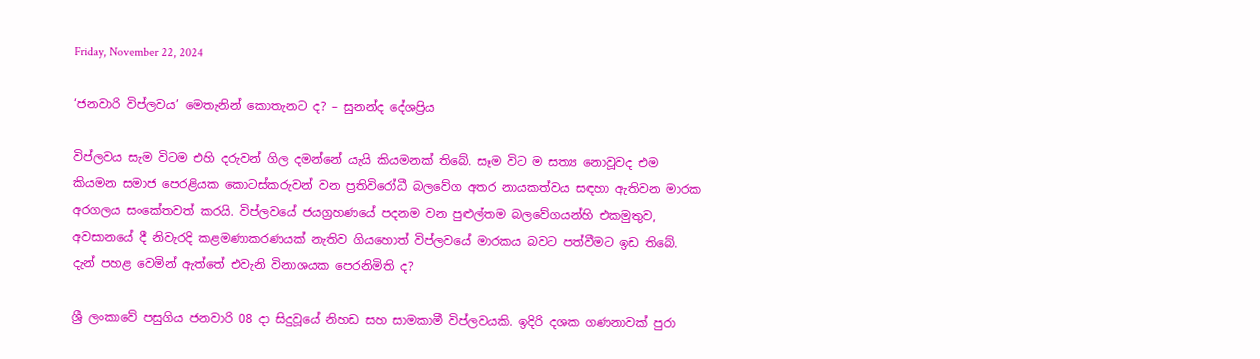Friday, November 22, 2024

‘ජනවාරි විප්ලවය’ මෙතැනින් කොතැනට ද? – සුනන්ද දේශප්‍රිය

විප්ලවය සැම විටම එහි දරුවන් ගිල දමන්නේ යැයි කියමනක් තිබේ. සෑම විට ම සත්‍ය නොවූවද එම කියමන සමාජ පෙරළියක කොටස්කරුවන් වන ප්‍රතිවිරෝධී බලවේග අතර නායකත්වය සඳහා ඇතිවන මාරක අරගලය සංකේතවත් කරයි. විප්ලවයේ ජයග්‍රහණයේ පදනම වන පුළුල්තම බලවේගයන්හි එකමුතුව, අවසානයේ දී නිවැරදි කළමණාකරණයක් නැතිව ගියහොත් විප්ලවයේ මාරකය බවට පත්වීමට ඉඩ තිබේ.
දැන් පහළ වෙමින් ඇත්තේ එවැනි විනාශයක පෙරනිමිති ද?

ශ්‍රී ලංකාවේ පසුගිය ජනවාරි 08 දා සිදුවූයේ නිහඩ සහ සාමකාමී විප්ලවයකි. ඉදිරි දශක ගණනාවක් පුරා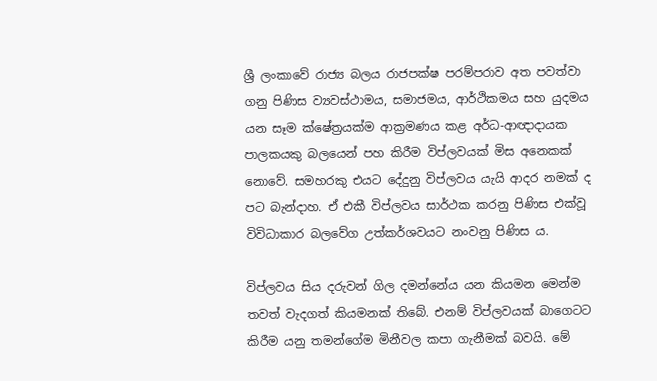ශ්‍රී ලංකාවේ රාජ්‍ය බලය රාජපක්ෂ පරම්පරාව අත පවත්වා ගනු පිණිස ව්‍යවස්ථාමය, සමාජමය, ආර්ථිකමය සහ යුදමය යන සෑම ක්ෂේත්‍රයක්ම ආක්‍රමණය කළ අර්ධ-ආඥාදායක පාලකයකු බලයෙන් පහ කිරීම විප්ලවයක් මිස අනෙකක් නොවේ. සමහරකු එයට දේදුනු විප්ලවය යැයි ආදර නමක් ද පට බැන්දාහ. ඒ එකී විප්ලවය සාර්ථක කරනු පිණිස එක්වූ විවිධාකාර බලවේග උත්කර්ශවයට නංවනු පිණිස ය‍.

විප්ලවය සිය දරුවන් ගිල දමන්නේය යන කියමන මෙන්ම තවත් වැදගත් කියමනක් තිබේ. එනම් විප්ලවයක් බාගෙටට කිරීම යනු තමන්ගේම මිනීවල කපා ගැනීමක් බවයි. මේ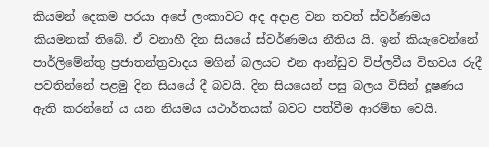කියමන් දෙකම පරයා අපේ ලංකාවට අද අදාළ වන තවත් ස්වර්ණමය කියමනක් තිබේ. ඒ වනාහී දින සියයේ ස්වර්ණමය නීතිය යි. ඉන් කියැවෙන්නේ පාර්ලිමේන්තු ප්‍රජාතන්ත්‍රවාදය මගින් බලයට එන ආන්ඩුව විප්ලවීය විභවය රුදී පවතින්නේ පළමු දින සියයේ දී බවයි. දින සියයෙන් පසු බලය විසින් දූෂණය ඇති කරන්නේ ය යන නියමය යථාර්තයක් බවට පත්වීම ආරම්භ වෙයි.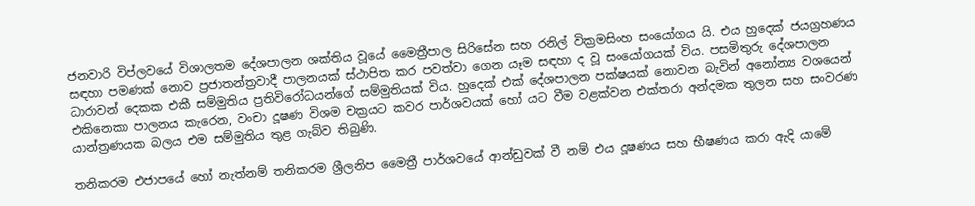ජනවාරි විප්ලවයේ විශාලතම දේශපාලන ශක්තිය වූයේ මෛත්‍රීපාල සිරිසේන සහ රනිල් වික්‍රමසිංහ සංයෝගය යි. එය හුදෙක් ජයග්‍රහණය සඳහා පමණක් නොව ප්‍රජාතන්ත්‍රවාදී පාලනයක් ස්ථාපිත කර පවත්වා ගෙන යෑම සඳහා ද වූ සංයෝගයක් විය. පසමිතුරු දේශපාලන ධාරාවන් දෙකක එකී සම්මුතිය ප්‍රතිවිරෝධයන්ගේ සම්මුතියක් විය. හුදෙක් එක් දේශපාලන පක්ෂයක් නොවන බැවින් අනෝන්‍ය වශයෙන් එකිනෙකා පාලනය කැරෙන, වංචා දූෂණ විශම චක්‍රයට කවර පාර්ශවයක් හෝ යට වීම වළක්වන එක්තරා අන්දමක තුලන සහ සංවරණ යාන්ත්‍රණයක බලය එම සම්මුතිය තුළ ගැබ්ව තිබුණි.

තනිකරම එජාපයේ හෝ නැත්නම් තනිකරම ශ්‍රීලනිප මෛත්‍රී පාර්ශවයේ ආන්ඩුවක් වී නම් එය දූෂණය සහ භීෂණය කරා ඇදි යාමේ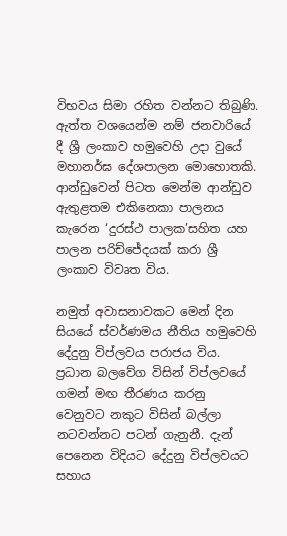විභවය සිමා රහිත වන්නට තිබුණි. ඇත්ත වශයෙන්ම නම් ජනවාරියේ දී ශ්‍රී ලංකාව හමුවෙහි උදා වුයේ මහානර්ඝ දේශපාලන මොහොතකි. ආන්ඩුවෙන් පිටත මෙන්ම ආන්ඩුව ඇතුළතම එකිනෙකා පාලනය කැරෙන ‘දුරස්ථ පාලක’සහිත යහ පාලන පරිච්ජේදයක් කරා ශ්‍රී ලංකාව විවෘත විය.

නමුත් අවාසනාවකට මෙන් දින සියයේ ස්වර්ණමය නීතිය හමුවෙහි දේදුනු විප්ලවය පරාජය විය. ප්‍රධාන බලවේග විසින් විප්ලවයේ ගමන් මඟ තීරණය කරනු වෙනුවට නකුට විසින් බල්ලා නටවන්නට පටන් ගැනුනී. දැන් පෙනෙන විදියට දේදුනු විප්ලවයට සහාය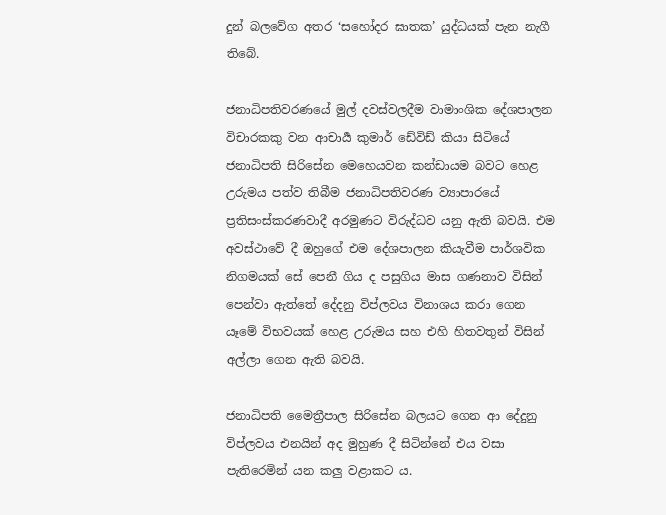දුන් බලවේග අතර ‘සහෝදර ඝාතක’ යුද්ධයක් පැන නැගී තිබේ.

ජනාධිපතිවරණයේ මුල් දවස්වලදීම වාමාංශික දේශපාලන විචාරකකු වන ආචාර්‍ය කුමාර් ඩේවිඩ් කියා සිටියේ ජනාධිපති සිරිසේන මෙහෙයවන කන්ඩායම බවට හෙළ උරුමය පත්ව තිබීම ජනාධිපතිවරණ ව්‍යාපාරයේ ප්‍රතිසංස්කරණවාදී අරමුණට විරුද්ධව යනු ඇති බවයි. එම අවස්ථාවේ දී ඔහුගේ එම දේශපාලන කියැවීම පාර්ශවික නිගමයක් සේ පෙනී ගිය ද පසුගිය මාස ගණනාව විසින් පෙන්වා ඇත්තේ දේදනු විප්ලවය විනාශය කරා ගෙන යෑමේ විභවයක් හෙළ උරුමය සහ එහි හිතවතුන් විසින් අල්ලා ගෙන ඇති බවයි.

ජනාධිපති මෛත්‍රීපාල සිරිසේන බලයට ගෙන ආ දේදුනු විප්ලවය එනයින් අද මුහුණ දී සිටින්නේ එය වසා පැතිරෙමින් යන කලු වළාකට ය.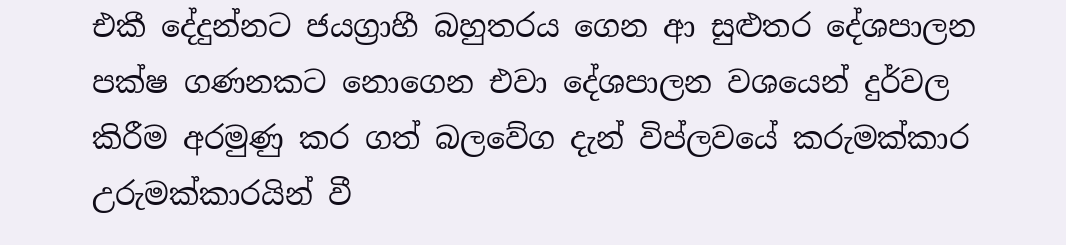එකී දේදුන්නට ජයග්‍රාහී බහුතරය ගෙන ආ සුළුතර දේශපාලන පක්ෂ ගණනකට නොගෙන එවා දේශපාලන වශයෙන් දුර්වල කිරීම අරමුණු කර ගත් බලවේග දැන් විප්ලවයේ කරුමක්කාර උරුමක්කාරයින් වී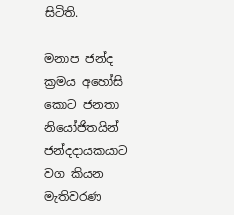සිටිති.

මනාප ජන්ද ක්‍රමය අහෝසි කොට ජනතා නියෝජිතයින් ජන්දදායකයාට වග කියන මැතිවරණ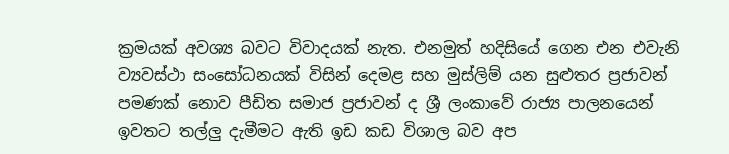ක්‍රමයක් අවශ්‍ය බවට විවාදයක් නැත. එනමුත් හදිසියේ ගෙන එන එවැනි ව්‍යවස්ථා සංසෝධනයක් විසින් දෙමළ සහ මුස්ලිම් යන සුළුතර ප්‍රජාවන් පමණක් නොව පීඩිත සමාජ ප්‍රජාවන් ද ශ්‍රී ලංකාවේ රාජ්‍ය පාලනයෙන් ඉවතට තල්ලු දැමීමට ඇති ඉඩ කඩ විශාල බව අප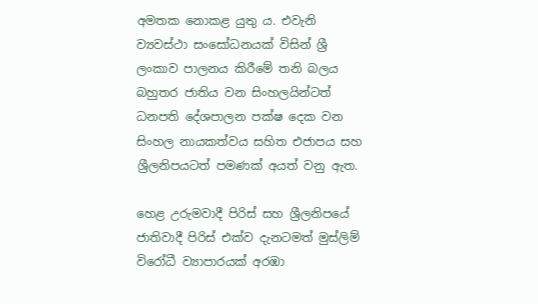අමතක නොකළ යුතු ය. එවැනි ව්‍යවස්ථා සංසෝධනයක් විසින් ශ්‍රී ලංකාව පාලනය කිරීමේ තනි බලය බහුතර ජාතිය වන සිංහලයින්ටත් ධනපති දේශපාලන පක්ෂ දෙක වන සිංහල නායකත්වය සහිත එජාපය සහ ශ්‍රීලනිපයටත් පමණක් අයත් වනු ඇත.

හෙළ උරුමවාදී පිරිස් සහ ශ්‍රීලනිපයේ ජාතිවාදී පිරිස් එක්ව දැනටමත් මුස්ලිම් විරෝධී ව්‍යාපාරයක් අරඹා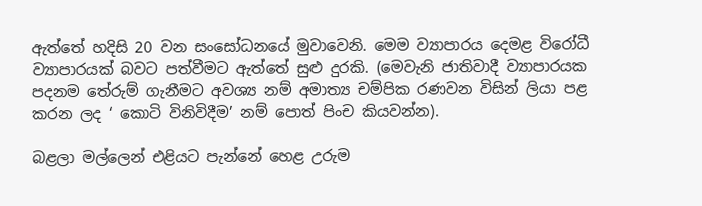ඇත්තේ හදිසි 20 වන සංසෝධනයේ මුවාවෙනි. මෙම ව්‍යාපාරය දෙමළ විරෝධී ව්‍යාපාරයක් බවට පත්වීමට ඇත්තේ සුළු දුරකි. (මෙවැනි ජාතිවාදී ව්‍යාපාරයක පදනම තේරුම් ගැනීමට අවශ්‍ය නම් අමාත්‍ය චම්පික රණවන විසින් ලියා පළ කරන ලද ‘ කොටි විනිවිදීම’ නම් පොත් පිංච කියවන්න).

බළලා මල්ලෙන් එළියට පැන්නේ හෙළ උරුම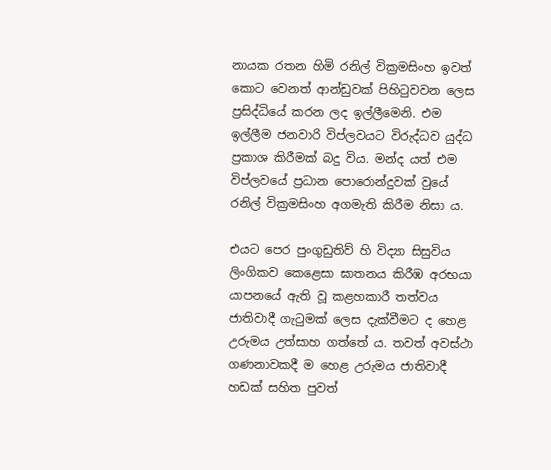නායක රතන හිමි රනිල් වික්‍රමසිංහ ඉවත් කොට වෙනත් ආන්ඩුවක් පිහිටුවවන ලෙස ප්‍රසිද්ධියේ කරන ලද ඉල්ලීමෙනි. එම ඉල්ලීම ජනවාරි විප්ලවයට විරුද්ධව යුද්ධ ප්‍රකාශ කිරීමක් බදු විය. මන්ද යත් එම විප්ලවයේ ප්‍රධාන පොරොන්දුවක් වුයේ රනිල් වික්‍රමසිංහ අගමැති කිරීම නිසා ය.

එයට පෙර පුංගුඩුතිව් හි විද්‍යා සිසුවිය ලිංගිකව කෙළෙසා ඝාතනය කිරීඹ අරභයා යාපනයේ ඇති වූ කළහකාරී තත්වය ජාතිවාදී ගැටුමක් ලෙස දැක්වීමට ද හෙළ උරුමය උත්සාහ ගත්තේ ය. තවත් අවස්ථා ගණනාවකදී ම හෙළ උරුමය ජාතිවාදී හඩක් සහිත පුවත්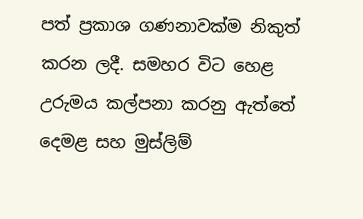පත් ප්‍රකාශ ගණනාවක්ම නිකුත් කරන ලදී. සමහර විට හෙළ උරුමය කල්පනා කරනු ඇත්තේ දෙමළ සහ මුස්ලිම්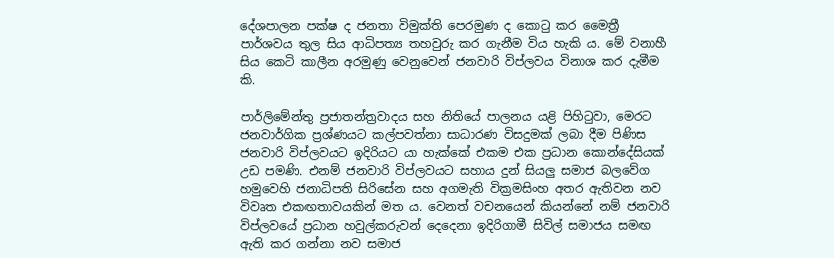දේශපාලන පක්ෂ ද ජනතා විමුක්ති පෙරමුණ ද කොටු කර මෛත්‍රී පාර්ශවය තුල සිය ආධිපත්‍ය තහවුරු කර ගැනීම විය හැකි ය. මේ වනාහී සිය කෙටි කාලීන අරමුණු වෙනුවෙන් ජනවාරි විප්ලවය විනාශ කර දැමීම කි.

පාර්ලිමේන්තු ප්‍රජාතන්ත්‍රවාදය සහ නිතියේ පාලනය යළි පිහිටුවා, මෙරට ජනවාර්ගික ප්‍රශ්ණයට කල්පවත්නා සාධාරණ විසදුමක් ලබා දීම පිණිස ජනවාරි විප්ලවයට ඉදිරියට යා හැක්කේ එකම එක ප්‍රධාන කොන්දේසියක් උඩ පමණි. එනම් ජනවාරි විප්ලවයට සහාය දුන් සියලු සමාජ බලවේග හමුවෙහි ජනාධිපති සිරිසේන සහ අගමැති වික්‍රමසිංහ අතර ඇතිවන නව විවෘත එකඟතාවයකින් මත ය. වෙනත් වචනයෙන් කියන්නේ නම් ජනවාරි විප්ලවයේ ප්‍රධාන හවුල්කරුවන් දෙදෙනා ඉදිරිගාමී සිවිල් සමාජය සමඟ ඇති කර ගන්නා නව සමාජ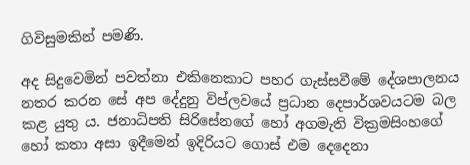ගිවිසුමකින් පමණි.

අද සිදුවෙමින් පවත්නා එකිනෙකාට පහර ගැස්සවීමේ දේශපාලනය නතර කරන සේ අප දේදුනු විප්ලවයේ ප්‍රධාන දෙපාර්ශවයටම බල කළ යුතු ය. ජනාධිපති සිරිසේනගේ හෝ අගමැති වික්‍රමසිංහගේ හෝ කතා අසා ඉදීමෙන් ඉදිරියට ගොස් එම දෙදෙනා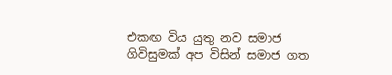එකඟ විය යුතු නව සමාජ ගිවිසුමක් අප විසින් සමාජ ගත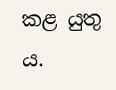කළ යුතු ය.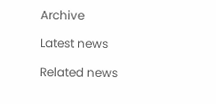Archive

Latest news

Related news